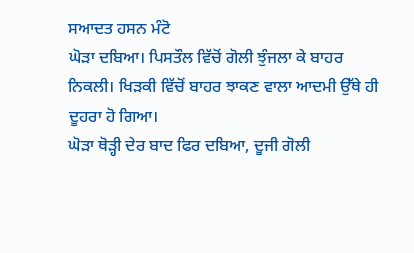ਸਆਦਤ ਹਸਨ ਮੰਟੋ
ਘੋੜਾ ਦਬਿਆ। ਪਿਸਤੌਲ ਵਿੱਚੋਂ ਗੋਲੀ ਝੁੰਜਲਾ ਕੇ ਬਾਹਰ ਨਿਕਲੀ। ਖਿਡ਼ਕੀ ਵਿੱਚੋਂ ਬਾਹਰ ਝਾਕਣ ਵਾਲਾ ਆਦਮੀ ਉੱਥੇ ਹੀ ਦੂਹਰਾ ਹੋ ਗਿਆ।
ਘੋੜਾ ਥੋੜ੍ਹੀ ਦੇਰ ਬਾਦ ਫਿਰ ਦਬਿਆ, ਦੂਜੀ ਗੋਲੀ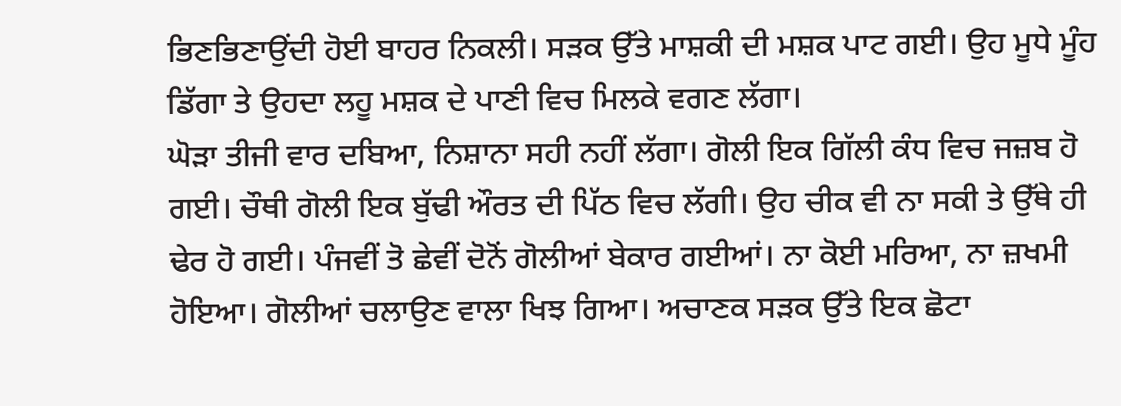ਭਿਣਭਿਣਾਉਂਦੀ ਹੋਈ ਬਾਹਰ ਨਿਕਲੀ। ਸਡ਼ਕ ਉੱਤੇ ਮਾਸ਼ਕੀ ਦੀ ਮਸ਼ਕ ਪਾਟ ਗਈ। ਉਹ ਮੂਧੇ ਮੂੰਹ ਡਿੱਗਾ ਤੇ ਉਹਦਾ ਲਹੂ ਮਸ਼ਕ ਦੇ ਪਾਣੀ ਵਿਚ ਮਿਲਕੇ ਵਗਣ ਲੱਗਾ।
ਘੋੜਾ ਤੀਜੀ ਵਾਰ ਦਬਿਆ, ਨਿਸ਼ਾਨਾ ਸਹੀ ਨਹੀਂ ਲੱਗਾ। ਗੋਲੀ ਇਕ ਗਿੱਲੀ ਕੰਧ ਵਿਚ ਜਜ਼ਬ ਹੋ ਗਈ। ਚੌਥੀ ਗੋਲੀ ਇਕ ਬੁੱਢੀ ਔਰਤ ਦੀ ਪਿੱਠ ਵਿਚ ਲੱਗੀ। ਉਹ ਚੀਕ ਵੀ ਨਾ ਸਕੀ ਤੇ ਉੱਥੇ ਹੀ ਢੇਰ ਹੋ ਗਈ। ਪੰਜਵੀਂ ਤੋ ਛੇਵੀਂ ਦੋਨੋਂ ਗੋਲੀਆਂ ਬੇਕਾਰ ਗਈਆਂ। ਨਾ ਕੋਈ ਮਰਿਆ, ਨਾ ਜ਼ਖਮੀ ਹੋਇਆ। ਗੋਲੀਆਂ ਚਲਾਉਣ ਵਾਲਾ ਖਿਝ ਗਿਆ। ਅਚਾਣਕ ਸਡ਼ਕ ਉੱਤੇ ਇਕ ਛੋਟਾ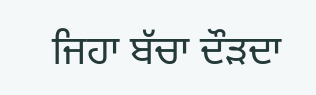ਜਿਹਾ ਬੱਚਾ ਦੌਡ਼ਦਾ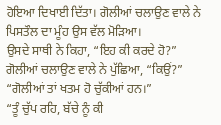ਹੋਇਆ ਦਿਖਾਈ ਦਿੱਤਾ। ਗੋਲੀਆਂ ਚਲਾਉਣ ਵਾਲੇ ਨੇ ਪਿਸਤੌਲ ਦਾ ਮੂੰਹ ਉਸ ਵੱਲ ਮੋੜਿਆ।
ਉਸਦੇ ਸਾਥੀ ਨੇ ਕਿਹਾ, “ਇਹ ਕੀ ਕਰਦੇ ਹੋ?”
ਗੋਲੀਆਂ ਚਲਾਉਣ ਵਾਲੇ ਨੇ ਪੁੱਛਿਆ, “ਕਿਉਂ?”
“ਗੋਲੀਆਂ ਤਾਂ ਖਤਮ ਹੋ ਚੁੱਕੀਆਂ ਹਨ।”
“ਤੂੰ ਚੁੱਪ ਰਹਿ, ਬੱਚੇ ਨੂੰ ਕੀ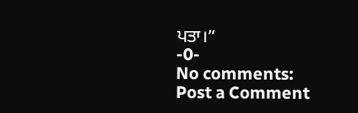ਪਤਾ।”
-0-
No comments:
Post a Comment